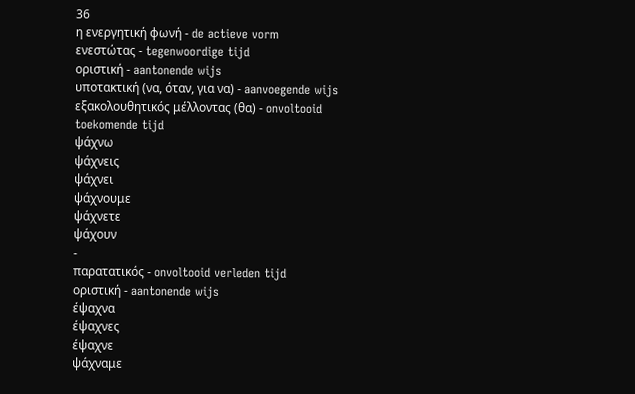36
η ενεργητική φωνή - de actieve vorm
ενεστώτας - tegenwoordige tijd
οριστική - aantonende wijs
υποτακτική (να, όταν, για να) - aanvoegende wijs
εξακολουθητικός μέλλοντας (θα) - onvoltooid toekomende tijd
ψάχνω
ψάχνεις
ψάχνει
ψάχνουμε
ψάχνετε
ψάχουν
-
παρατατικός - onvoltooid verleden tijd
οριστική - aantonende wijs
έψαχνα
έψαχνες
έψαχνε
ψάχναμε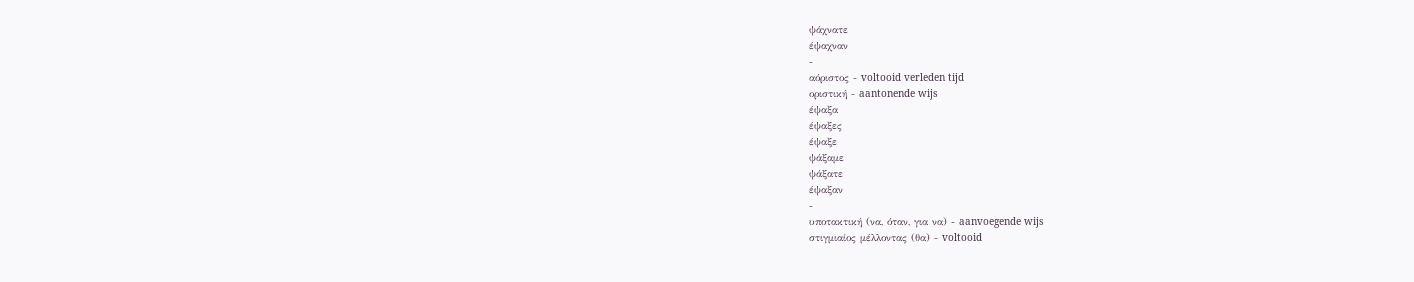ψάχνατε
έψαχναν
-
αόριστος - voltooid verleden tijd
οριστική - aantonende wijs
έψαξα
έψαξες
έψαξε
ψάξαμε
ψάξατε
έψαξαν
-
υποτακτική (να, όταν, για να) - aanvoegende wijs
στιγμιαίος μέλλοντας (θα) - voltooid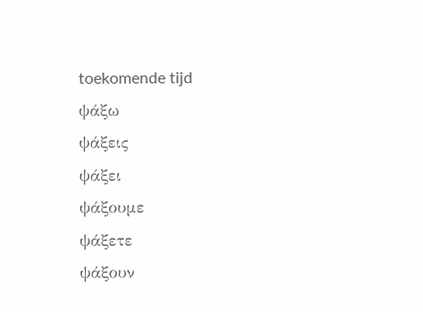toekomende tijd
ψάξω
ψάξεις
ψάξει
ψάξουμε
ψάξετε
ψάξουν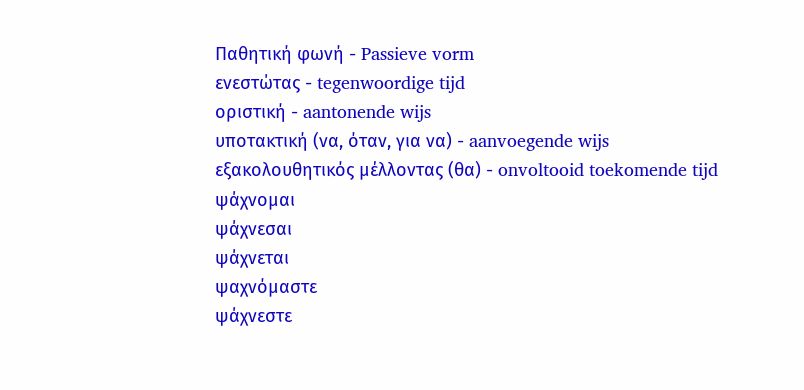Παθητική φωνή - Passieve vorm
ενεστώτας - tegenwoordige tijd
οριστική - aantonende wijs
υποτακτική (να, όταν, για να) - aanvoegende wijs
εξακολουθητικός μέλλοντας (θα) - onvoltooid toekomende tijd
ψάχνομαι
ψάχνεσαι
ψάχνεται
ψαχνόμαστε
ψάχνεστε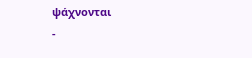ψάχνονται
-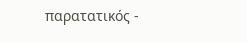παρατατικός -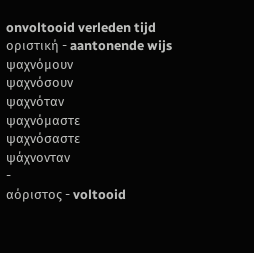onvoltooid verleden tijd
οριστική - aantonende wijs
ψαχνόμουν
ψαχνόσουν
ψαχνόταν
ψαχνόμαστε
ψαχνόσαστε
ψάχνονταν
-
αόριστος - voltooid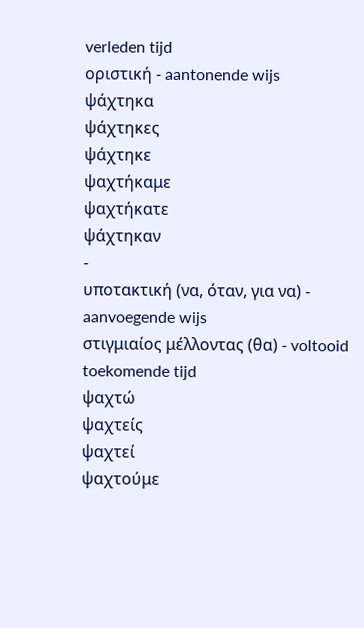verleden tijd
οριστική - aantonende wijs
ψάχτηκα
ψάχτηκες
ψάχτηκε
ψαχτήκαμε
ψαχτήκατε
ψάχτηκαν
-
υποτακτική (να, όταν, για να) - aanvoegende wijs
στιγμιαίος μέλλοντας (θα) - voltooid toekomende tijd
ψαχτώ
ψαχτείς
ψαχτεί
ψαχτούμε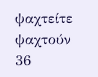ψαχτείτε
ψαχτούν
36